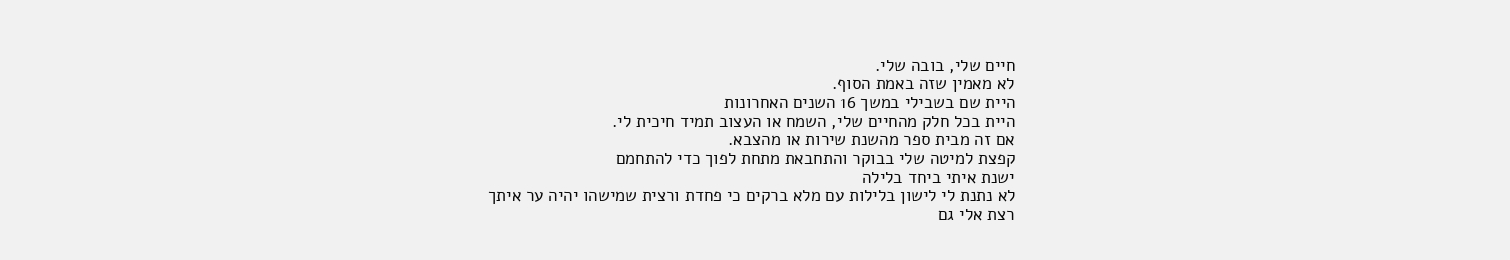חיים שלי, בובה שלי.
לא מאמין שזה באמת הסוף.
היית שם בשבילי במשך 16 השנים האחרונות
היית בכל חלק מהחיים שלי, השמח או העצוב תמיד חיכית לי.
אם זה מבית ספר מהשנת שירות או מהצבא.
קפצת למיטה שלי בבוקר והתחבאת מתחת לפוך כדי להתחמם
ישנת איתי ביחד בלילה
לא נתנת לי לישון בלילות עם מלא ברקים כי פחדת ורצית שמישהו יהיה ער איתך
רצת אלי גם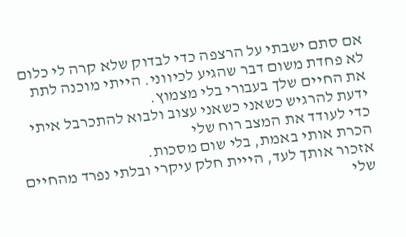אם סתם ישבתי על הרצפה כדי לבדוק שלא קרה לי כלום
לא פחדת משום דבר שהגיע לכיווני. הייתי מוכנה לתת את החיים שלך בעבורי בלי מצמוץ.
ידעת להרגיש כשאני כשאני עצוב ולבוא להתכרבל איתי כדי לעודד את המצב רוח שלי
הכרת אותי באמת, בלי שום מסכות.
אזכור אותך לעד, הייית חלק עיקרי ובלתי נפרד מהחיים שלי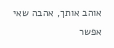אוהב אותך, אהבה שאי אפשר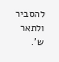להסביר ולתאר
ש'.